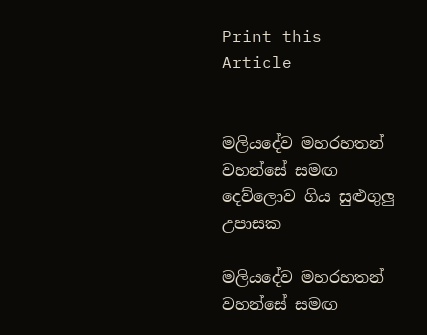Print this Article


මලියදේව මහරහතන් වහන්සේ සමඟ දෙව්ලොව ගිය සුළුගුලු උපාසක

මලියදේව මහරහතන් වහන්සේ සමඟ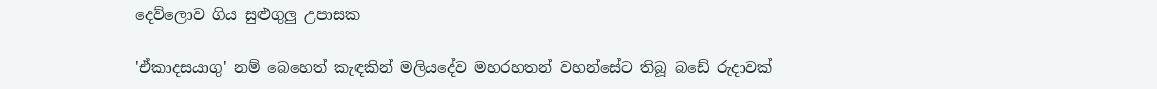දෙව්ලොව ගිය සුළුගුලු උපාසක

'ඒකාදසයාගු' නම් බෙහෙත් කැඳකින් මලියදේව මහරහතන් වහන්සේට තිබූ බඩේ රුදාවක්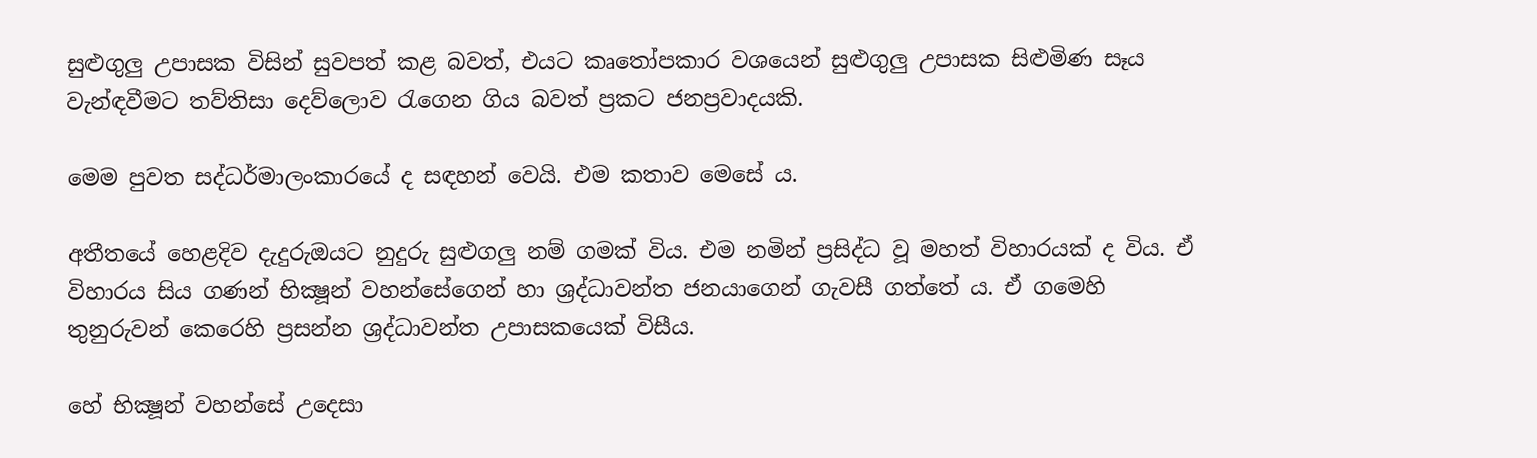සුළුගුලු උපාසක විසින් සුවපත් කළ බවත්, එයට කෘතෝපකාර වශයෙන් සුළුගුලු උපාසක සිළුමිණ සෑය වැන්ඳවීමට තව්තිසා දෙව්ලොව රැගෙන ගිය බවත් ප්‍රකට ජනප්‍රවාදයකි.

මෙම පුවත සද්ධර්මාලංකාරයේ ද සඳහන් වෙයි. එම කතාව මෙසේ ය.

අතීතයේ හෙළදිව දැදුරුඔයට නුදුරු සුළුගලු නම් ගමක් විය. එම නමින් ප්‍රසිද්ධ වූ මහත් විහාරයක් ද විය. ඒ විහාරය සිය ගණන් භික්‍ෂූන් වහන්සේගෙන් හා ශ්‍රද්ධාවන්ත ජනයාගෙන් ගැවසී ගත්තේ ය. ඒ ගමෙහි තුනුරුවන් කෙරෙහි ප්‍රසන්න ශ්‍රද්ධාවන්ත උපාසකයෙක් විසීය.

හේ භික්‍ෂූන් වහන්සේ උදෙසා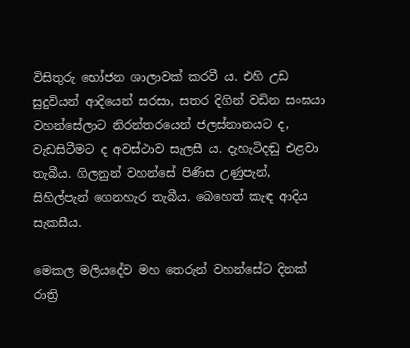විසිතුරු භෝජන ශාලාවක් කරවී ය. එහි උඩ සුදුවියන් ආදියෙන් සරසා, සතර දිගින් වඩින සංඝයා වහන්සේලාට නිරන්තරයෙන් ජලස්නානයට ද, වැඩසිටීමට ද අවස්ථාව සැලසී ය. දැහැටිදඬු එළවා තැබීය. ගිලනුන් වහන්සේ පිණිස උණුපැන්, සිහිල්පැන් ගෙනහැර තැබීය. බෙහෙත් කැඳ ආදිය සැකසීය.

මෙකල මලියදේව මහ තෙරුන් වහන්සේට දිනක් රාත්‍රි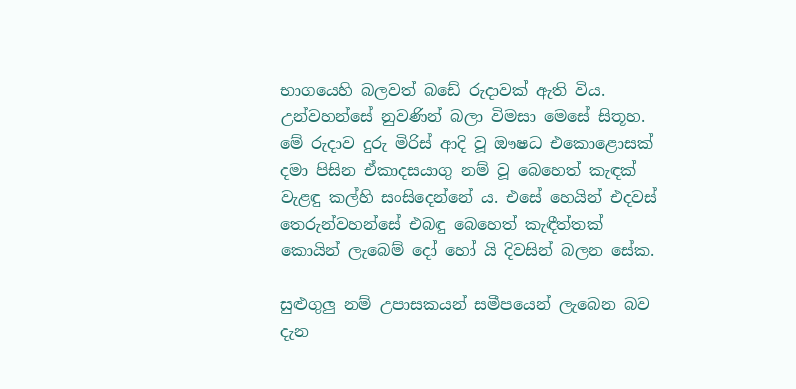භාගයෙහි බලවත් බඩේ රුදාවක් ඇති විය. උන්වහන්සේ නුවණින් බලා විමසා මෙසේ සිතූහ. මේ රුදාව දුරු මිරිස් ආදි වූ ඖෂධ එකොළොසක් දමා පිසින ඒකාදසයාගු නම් වූ බෙහෙත් කැඳක් වැළඳු කල්හි සංසිදෙන්නේ ය. එසේ හෙයින් එදවස් තෙරුන්වහන්සේ එබඳු බෙහෙත් කැඳීත්තක් කොයින් ලැබෙම් දෝ හෝ යි දිවසින් බලන සේක.

සුළුගුලු නම් උපාසකයන් සමීපයෙන් ලැබෙන බව දැන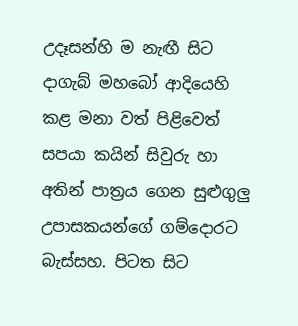උදෑසන්හි ම නැඟී සිට දාගැබ් මහබෝ ආදියෙහි කළ මනා වත් පිළිවෙත් සපයා කයින් සිවුරු හා අතින් පාත්‍රය ගෙන සුළුගුලු උපාසකයන්ගේ ගම්දොරට බැස්සහ. පිටත සිට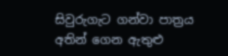සිවුරුගැට ගන්වා පාත්‍රය අතින් ගෙන ඇතුළු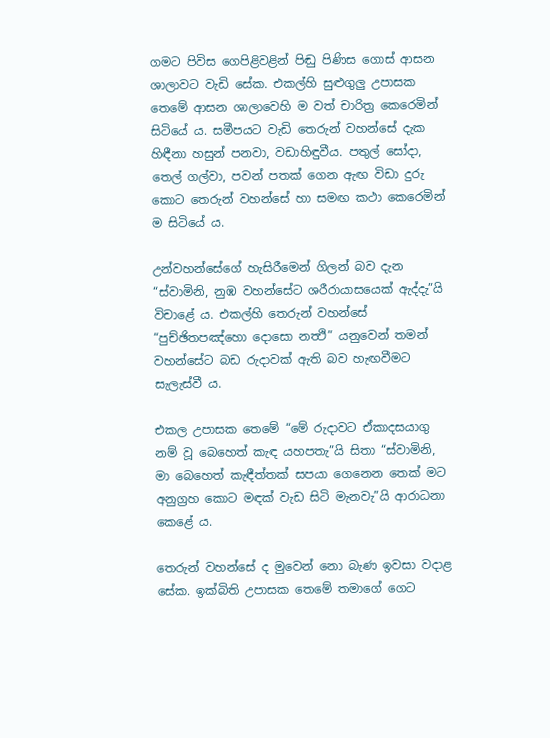ගමට පිවිස ගෙපිළිවළින් පිඬු පිණිස ගොස් ආසන ශාලාවට වැඩි සේක. එකල්හි සුළුගුලු උපාසක තෙමේ ආසන ශාලාවෙහි ම වත් චාරිත්‍ර කෙරෙමින් සිටියේ ය. සමීපයට වැඩි තෙරුන් වහන්සේ දැක හිඳීනා හසුන් පනවා, වඩාහිඳුවීය. පතුල් සෝදා, තෙල් ගල්වා, පවන් පතක් ගෙන ඇඟ විඩා දුරු කොට තෙරුන් වහන්සේ හා සමඟ කථා කෙරෙමින් ම සිටියේ ය.

උන්වහන්සේගේ හැසිරීමෙන් ගිලන් බව දැන “ස්වාමිනි, නුඹ වහන්සේට ශරීරායාසයෙක් ඇද්දැ”යි විචාළේ ය. එකල්හි තෙරුන් වහන්සේ “පුච්ඡිතපඤ්හො දොසො නත්‍ථි” යනුවෙන් තමන් වහන්සේට බඩ රුදාවක් ඇති බව හැඟවීමට සැලැස්වී ය.

එකල උපාසක තෙමේ “මේ රුදාවට ඒකාදසයාගු නම් වූ බෙහෙත් කැඳ යහපතැ”යි සිතා “ස්වාමිනි, මා බෙහෙත් කැඳීත්තක් සපයා ගෙනෙන තෙක් මට අනුග්‍රහ කොට මඳක් වැඩ සිටි මැනවැ”යි ආරාධනා කෙළේ ය.

තෙරුන් වහන්සේ ද මුවෙන් නො බැණ ඉවසා වදාළ සේක. ඉක්බිති උපාසක තෙමේ තමාගේ ගෙට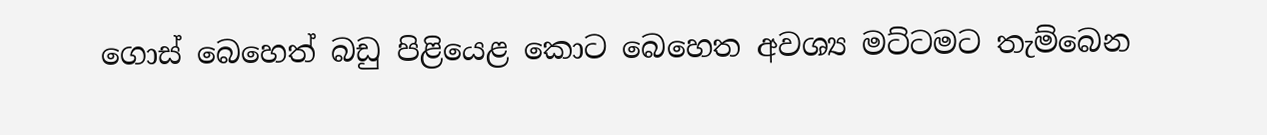ගොස් බෙහෙත් බඩු පිළියෙළ කොට බෙහෙත අවශ්‍ය මට්ටමට තැම්බෙන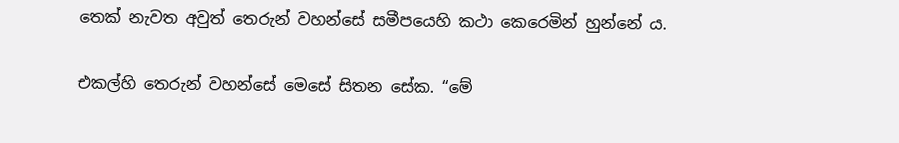තෙක් නැවත අවුත් තෙරුන් වහන්සේ සමීපයෙහි කථා කෙරෙමින් හුන්නේ ය.

එකල්හි තෙරුන් වහන්සේ මෙසේ සිතන සේක. “මේ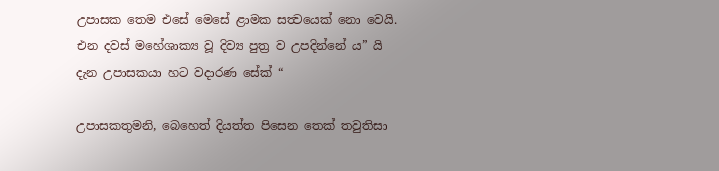උපාසක තෙම එසේ මෙසේ ළාමක සත්‍වයෙක් නො වෙයි. එන දවස් මහේශාක්‍ය වූ දිව්‍ය පුත්‍ර ව උපදින්නේ ය” යි දැන උපාසකයා හට වදාරණ සේක් “

උපාසකතුමනි, බෙහෙත් දියත්ත පිසෙන තෙක් තවුතිසා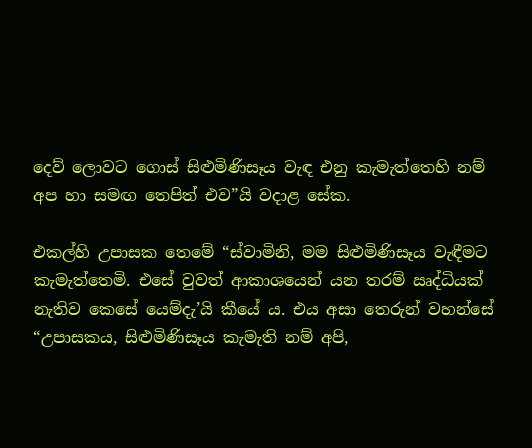දෙව් ලොවට ගොස් සිළුමිණිසෑය වැඳ එනු කැමැත්තෙහි නම් අප හා සමඟ තෙපිත් එව”යි වදාළ සේක.

එකල්හි උපාසක තෙමේ “ස්වාමිනි, මම සිළුමිණිසෑය වැඳීමට කැමැත්තෙමි. එසේ වුවත් ආකාශයෙන් යන තරම් ඍද්ධියක් නැතිව කෙසේ යෙම්දැ’යි කීයේ ය. එය අසා තෙරුන් වහන්සේ “උපාසකය, සිළුමිණිසෑය කැමැති නම් අපි,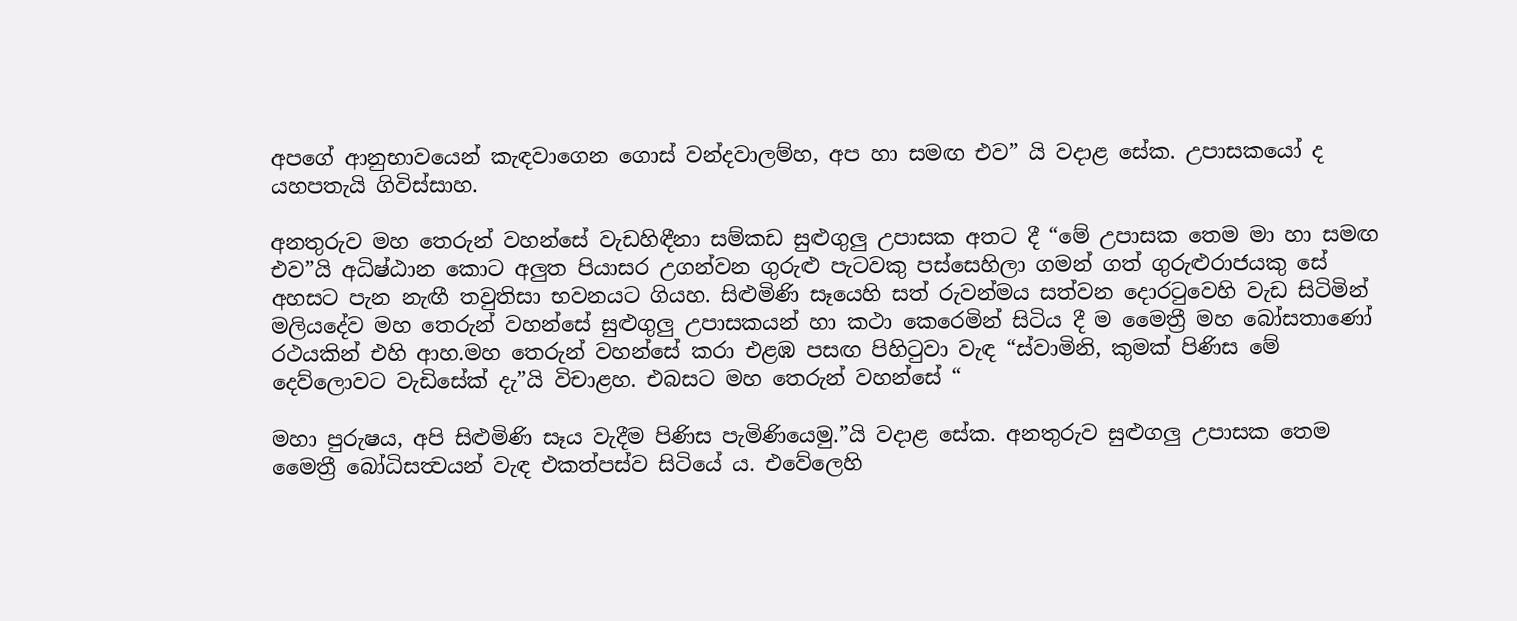අපගේ ආනුභාවයෙන් කැඳවාගෙන ගොස් වන්දවාලම්හ, අප හා සමඟ එව” යි වදාළ සේක. උපාසකයෝ ද යහපතැයි ගිවිස්සාහ.

අනතුරුව මහ තෙරුන් වහන්සේ වැඩහිඳීනා සම්කඩ සුළුගුලු උපාසක අතට දී “මේ උපාසක තෙම මා හා සමඟ එව”යි අධිෂ්ඨාන කොට අලුත පියාසර උගන්වන ගුරුළු පැටවකු පස්සෙහිලා ගමන් ගත් ගුරුළුරාජයකු සේ අහසට පැන නැඟී තවුතිසා භවනයට ගියහ. සිළුමිණි සෑයෙහි සත් රුවන්මය සත්වන දොරටුවෙහි වැඩ සිටිමින් මලියදේව මහ තෙරුන් වහන්සේ සුළුගුලු උපාසකයන් හා කථා කෙරෙමින් සිටිය දී ම මෛත්‍රී මහ බෝසතාණෝ රථයකින් එහි ආහ.මහ තෙරුන් වහන්සේ කරා එළඹ පසඟ පිහිටුවා වැඳ “ස්වාමිනි, කුමක් පිණිස මේ දෙව්ලොවට වැඩිසේක් දැ”යි විචාළහ. එබසට මහ තෙරුන් වහන්සේ “

මහා පුරුෂය, අපි සිළුමිණි සෑය වැදීම පිණිස පැමිණියෙමු.”යි වදාළ සේක. අනතුරුව සුළුගලු උපාසක තෙම මෛත්‍රී බෝධිසත්‍වයන් වැඳ එකත්පස්ව සිටියේ ය. එවේලෙහි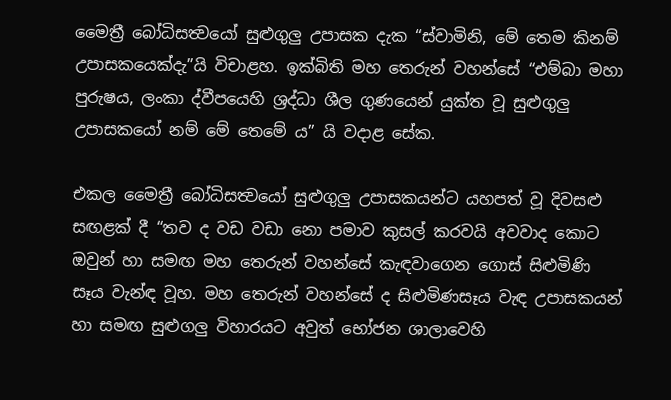මෛත්‍රී බෝධිසත්‍වයෝ සුළුගුලු උපාසක දැක “ස්වාමිනි, මේ තෙම කිනම් උපාසකයෙක්දැ”යි විචාළහ. ඉක්බිති මහ තෙරුන් වහන්සේ “එම්බා මහා පුරුෂය, ලංකා ද්වීපයෙහි ශ්‍රද්ධා ශීල ගුණයෙන් යුක්ත වූ සුළුගුලු උපාසකයෝ නම් මේ තෙමේ ය” යි වදාළ සේක.

එකල මෛත්‍රී බෝධිසත්‍වයෝ සුළුගුලු උපාසකයන්ට යහපත් වූ දිවසළු සඟළක් දී “තව ද වඩ වඩා නො පමාව කුසල් කරවයි අවවාද කොට ඔවුන් හා සමඟ මහ තෙරුන් වහන්සේ කැඳවාගෙන ගොස් සිළුමිණි සෑය වැන්ඳ වූහ. මහ තෙරුන් වහන්සේ ද සිළුමිණසෑය වැඳ උපාසකයන් හා සමඟ සුළුගලු විහාරයට අවුත් භෝජන ශාලාවෙහි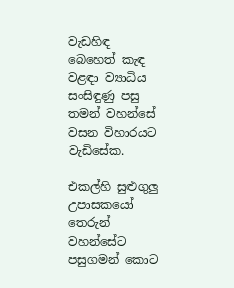වැඩහිඳ බෙහෙත් කැඳ වළඳා ව්‍යාධිය සංසිඳුණු පසු තමන් වහන්සේ වසන විහාරයට වැඩිසේක.

එකල්හි සුළුගුලු උපාසකයෝ තෙරුන් වහන්සේට පසුගමන් කොට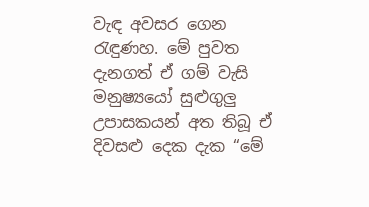වැඳ අවසර ගෙන රැඳුණහ. මේ පුවත දැනගත් ඒ ගම් වැසි මනුෂ්‍යයෝ සුළුගුලු උපාසකයන් අත තිබූ ඒ දිවසළු දෙක දැක “මේ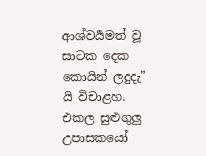ආශ්වර්‍යමත් වූ සාටක දෙක කොයින් ලදුදැ” යි විචාළහ. එකල සුළුගුලු උපාසකයෝ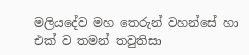මලියදේව මහ තෙරුන් වහන්සේ හා එක් ව තමන් තවුතිසා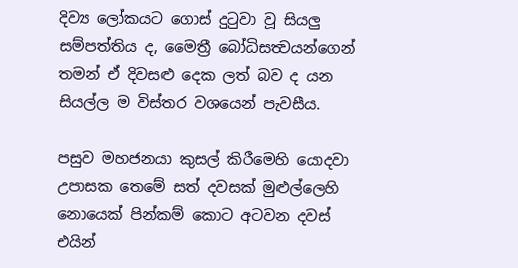දිව්‍ය ලෝකයට ගොස් දුටුවා වූ සියලු සම්පත්තිය ද, මෛත්‍රී බෝධිසත්‍වයන්ගෙන් තමන් ඒ දිවසළු දෙක ලත් බව ද යන සියල්ල ම විස්තර වශයෙන් පැවසීය.

පසුව මහජනයා කුසල් කිරීමෙහි යොදවා උපාසක තෙමේ සත් දවසක් මුළුල්ලෙහි නොයෙක් පින්කම් කොට අටවන දවස් එයින්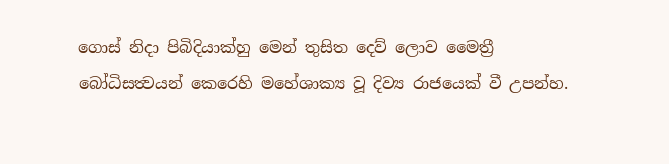ගොස් නිදා පිබිදියාක්හු මෙන් තුසිත දෙව් ලොව මෛත්‍රී බෝධිසත්‍වයන් කෙරෙහි මහේශාක්‍ය වූ දිව්‍ය රාජයෙක් වී උපන්හ.